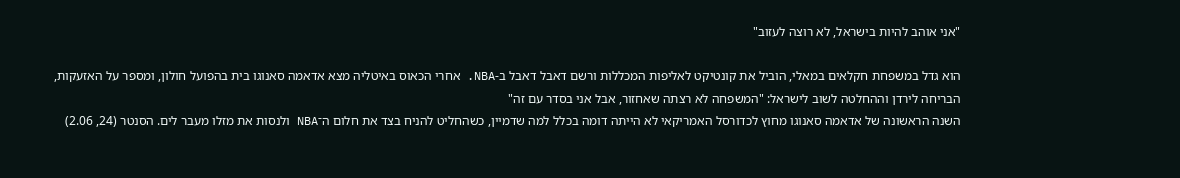"אני אוהב להיות בישראל, לא רוצה לעזוב"

הוא גדל במשפחת חקלאים במאלי, הוביל את קונטיקט לאליפות המכללות ורשם דאבל דאבל ב-NBA. אחרי הכאוס באיטליה מצא אדאמה סאנוגו בית בהפועל חולון, ומספר על האזעקות, הבריחה לירדן וההחלטה לשוב לישראל: "המשפחה לא רצתה שאחזור, אבל אני בסדר עם זה"
השנה הראשונה של אדאמה סאנוגו מחוץ לכדורסל האמריקאי לא הייתה דומה בכלל למה שדמיין, כשהחליט להניח בצד את חלום ה־NBA ולנסות את מזלו מעבר לים. הסנטר (24, 2.06)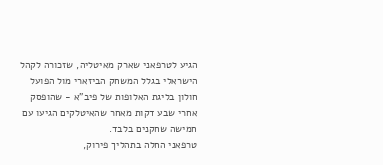הגיע לטרפאני שארק מאיטליה, שזכורה לקהל הישראלי בגלל המשחק הביזארי מול הפועל חולון בליגת האלופות של פיב"א - שהופסק אחרי שבע דקות מאחר שהאיטלקים הגיעו עם חמישה שחקנים בלבד.
טרפאני החלה בתהליך פירוק,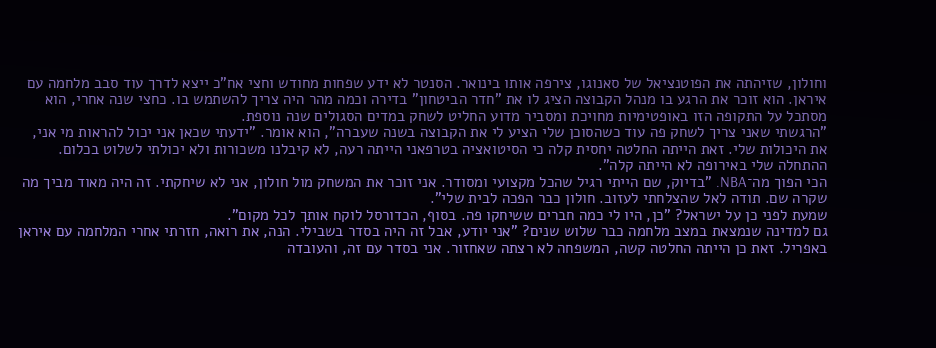וחולון, שזיהתה את הפוטנציאל של סאנוגו, צירפה אותו בינואר. הסנטר לא ידע שפחות מחודש וחצי אח"כ ייצא לדרך עוד סבב מלחמה עם איראן. הוא זוכר את הרגע בו מנהל הקבוצה הציג לו את "חדר הביטחון" בדירה וכמה מהר היה צריך להשתמש בו. כחצי שנה אחרי, הוא מסתכל על התקופה הזו באופטימיות מחויכת ומסביר מדוע החליט לשחק במדים הסגולים שנה נוספת.
"הרגשתי שאני צריך לשחק פה עוד כשהסוכן שלי הציע לי את הקבוצה בשנה שעברה", הוא אומר. "ידעתי שכאן אני יכול להראות מי אני, את היכולות שלי. זאת הייתה החלטה יחסית קלה כי הסיטואציה בטרפאני הייתה רעה, לא קיבלנו משכורות ולא יכולתי לשלוט בכלום. ההתחלה שלי באירופה לא הייתה קלה".
הכי הפוך מה־NBA. "בדיוק, שם הייתי רגיל שהכל מקצועי ומסודר. אני זוכר את המשחק מול חולון, אני לא שיחקתי. זה היה מאוד מביך מה שקרה שם. תודה לאל שהצלחתי לעזוב. חולון כבר הפכה לבית שלי".
שמעת לפני כן על ישראל? "כן, היו לי כמה חברים ששיחקו פה. בסוף, הכדורסל לוקח אותך לכל מקום".
גם למדינה שנמצאת במצב מלחמה כבר שלוש שנים? "אני יודע, אבל זה היה בסדר בשבילי. הנה, את רואה, חזרתי אחרי המלחמה עם איראן באפריל. זאת כן הייתה החלטה קשה, המשפחה לא רצתה שאחזור. אני בסדר עם זה, והעובדה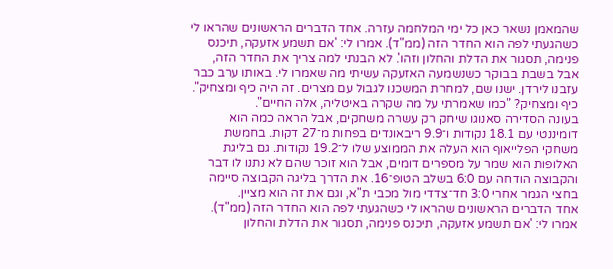שהמאמן נשאר כאן כל ימי המלחמה עזרה. אחד הדברים הראשונים שהראו לי כשהגעתי לפה הוא החדר הזה (ממ"ד). אמרו לי: 'אם תשמע אזעקה, תיכנס פנימה, תסגור את הדלת והחלון וזהו'. לא הבנתי למה צריך את החדר הזה, אבל בשבת בבוקר כשנשמעה האזעקה עשיתי מה שאמרו לי. באותו ערב כבר עזבנו לירדן. ישנו שם, למחרת המשכנו לגבול עם מצרים. זה היה כיף ומצחיק".
כיף ומצחיק? "כמו שאמרתי על מה שקרה באיטליה, אלה החיים".
בעונה הסדירה סאנוגו שיחק רק עשרה משחקים, אבל הראה כמה הוא דומיננטי עם 18.1 נקודות ו־9.9 ריבאונדים בפחות מ־27 דקות. בחמשת משחקי הפלייאוף הוא העלה את הממוצע שלו ל־19.2 נקודות. גם בליגת האלופות הוא שמר על מספרים דומים, אבל הוא זוכר שהם לא נתנו לו דבר והקבוצה הודחה עם 6:0 בשלב הטופ־16. את הדרך בליגה הקבוצה סיימה בחצי הגמר אחרי 3:0 חד־צדדי מול מכבי ת"א, וגם את זה הוא מציין.
אחד הדברים הראשונים שהראו לי כשהגעתי לפה הוא החדר הזה (ממ"ד). אמרו לי: 'אם תשמע אזעקה, תיכנס פנימה, תסגור את הדלת והחלון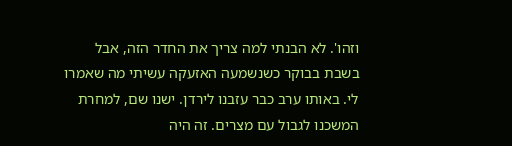וזהו'. לא הבנתי למה צריך את החדר הזה, אבל בשבת בבוקר כשנשמעה האזעקה עשיתי מה שאמרו לי. באותו ערב כבר עזבנו לירדן. ישנו שם, למחרת המשכנו לגבול עם מצרים. זה היה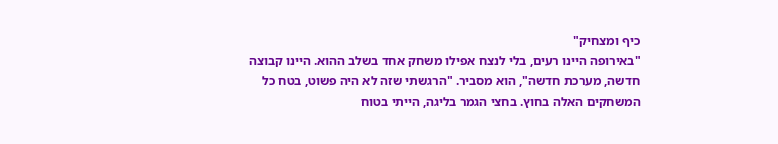כיף ומצחיק"
"באירופה היינו רעים, בלי לנצח אפילו משחק אחד בשלב ההוא. היינו קבוצה חדשה, מערכת חדשה", הוא מסביר. "הרגשתי שזה לא היה פשוט, בטח כל המשחקים האלה בחוץ. בחצי הגמר בליגה, הייתי בטוח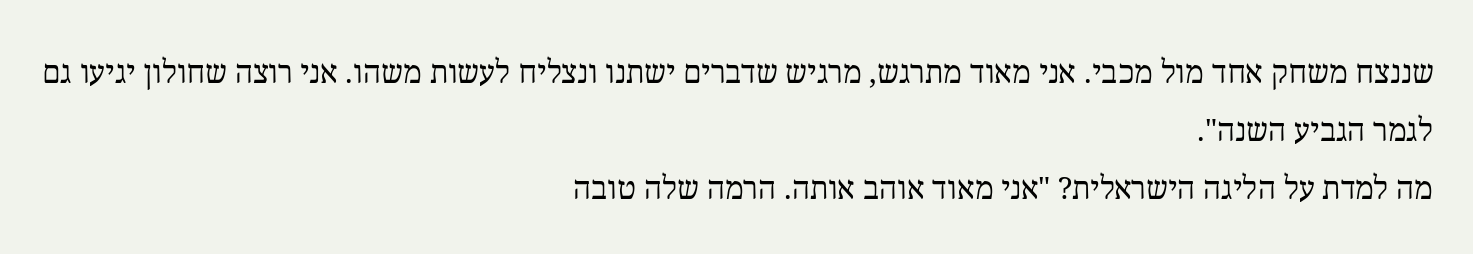שננצח משחק אחד מול מכבי. אני מאוד מתרגש, מרגיש שדברים ישתנו ונצליח לעשות משהו. אני רוצה שחולון יגיעו גם לגמר הגביע השנה".
מה למדת על הליגה הישראלית? "אני מאוד אוהב אותה. הרמה שלה טובה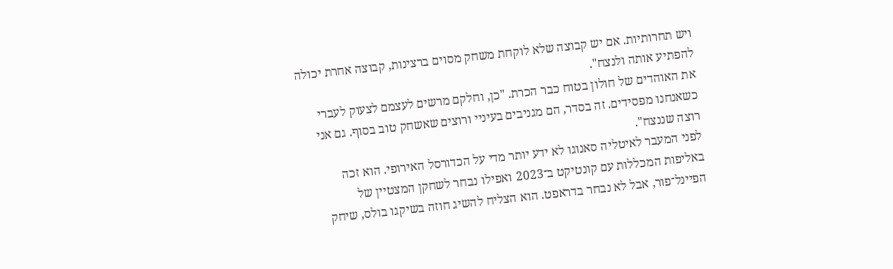ויש תחרותיות. אם יש קבוצה שלא לוקחת משחק מסוים ברצינות, קבוצה אחרת יכולה להפתיע אותה ולנצח".
את האוהדים של חולון בטוח כבר הכרת. "כן, וחלקם מרשים לעצמם לצעוק לעברי כשאנחנו מפסידים. זה בסדר, הם מגניבים בעיניי ורוצים שאשחק טוב בסוף. גם אני רוצה שננצח".
לפני המעבר לאיטליה סאנוגו לא ידע יותר מדי על הכדורסל האירופי. הוא זכה באליפות המכללות עם קונטיקט ב־2023 ואפילו נבחר לשחקן המצטיין של הפיינל־פור, אבל לא נבחר בדראפט. הוא הצליח להשיג חוזה בשיקגו בולס, שיחק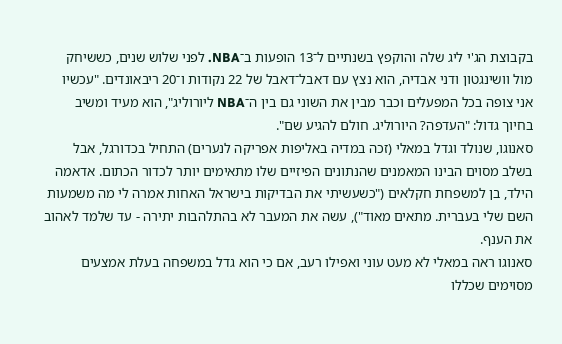בקבוצת הג'י ליג שלה והוקפץ בשנתיים ל־13 הופעות ב־NBA. לפני שלוש שנים, כששיחק מול וושינגטון ודני אבדיה, הוא נצץ עם דאבל־דאבל של 22 נקודות ו־20 ריבאונדים. "עכשיו אני צופה בכל המפעלים וכבר מבין את השוני גם בין ה־NBA ליורוליג", הוא מעיד ומשיב בחיוך גדול: "העדפה? היורוליג. חולם להגיע שם".
סאנוגו, שנולד וגדל במאלי (זכה במדיה באליפות אפריקה לנערים) התחיל בכדורגל, אבל בשלב מסוים הבינו המאמנים שהנתונים הפיזיים שלו מתאימים יותר לכדור הכתום. אדאמה הילד, בן למשפחת חקלאים ("כשעשיתי את הבדיקות בישראל האחות אמרה לי מה משמעות השם שלי בעברית. מתאים מאוד"), עשה את המעבר לא בהתלהבות יתירה - עד שלמד לאהוב את הענף.
סאנוגו ראה במאלי לא מעט עוני ואפילו רעב, אם כי הוא גדל במשפחה בעלת אמצעים מסוימים שכללו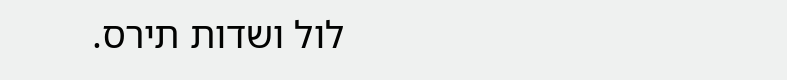לול ושדות תירס.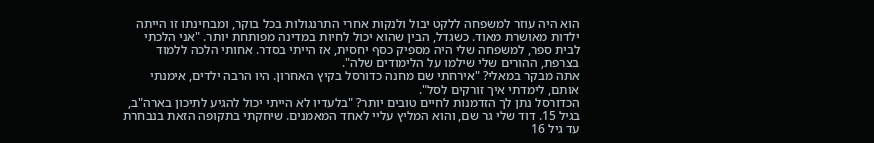הוא היה עוזר למשפחה ללקט יבול ולנקות אחרי התרנגולות בכל בוקר, ומבחינתו זו הייתה ילדות מאושרת מאוד. כשגדל, הבין שהוא יכול לחיות במדינה מפותחת יותר. "אני הלכתי לבית ספר, למשפחה שלי היה מספיק כסף יחסית, אז הייתי בסדר. אחותי הלכה ללמוד בצרפת, ההורים שלי שילמו על הלימודים שלה".
אתה מבקר במאלי? "אירחתי שם מחנה כדורסל בקיץ האחרון. היו הרבה ילדים, אימנתי אותם, לימדתי איך זורקים לסל".
הכדורסל נתן לך הזדמנות לחיים טובים יותר? "בלעדיו לא הייתי יכול להגיע לתיכון בארה"ב, בגיל 15. דוד שלי גר שם, והוא המליץ עליי לאחד המאמנים. שיחקתי בתקופה הזאת בנבחרת עד גיל 16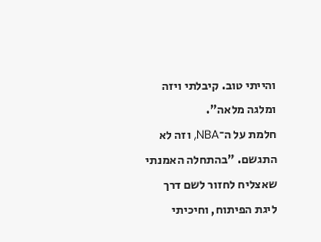והייתי טוב. קיבלתי ויזה ומלגה מלאה".
חלמת על ה־NBA, וזה לא התגשם. "בהתחלה האמנתי שאצליח לחזור לשם דרך ליגת הפיתוח, וחיכיתי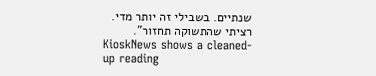שנתיים. בשבילי זה יותר מדי. רציתי שהתשוקה תחזור".
KioskNews shows a cleaned-up reading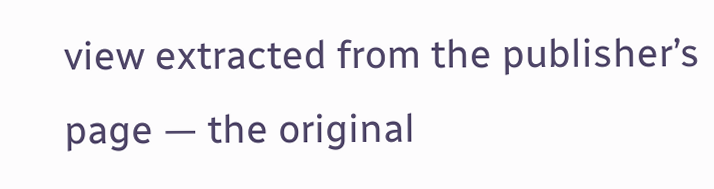view extracted from the publisher’s page — the original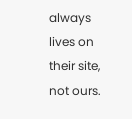always lives on their site, not ours.